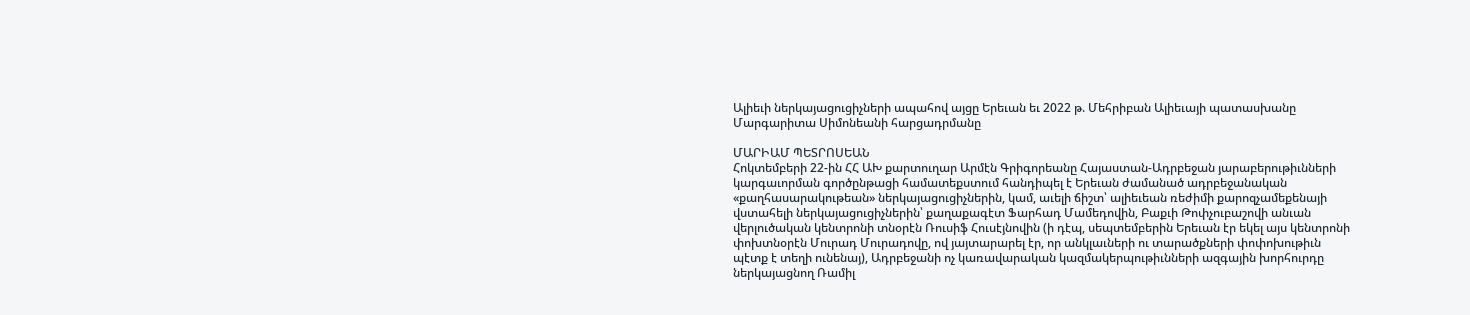Ալիեւի ներկայացուցիչների ապահով այցը Երեւան եւ 2022 թ. Մեհրիբան Ալիեւայի պատասխանը Մարգարիտա Սիմոնեանի հարցադրմանը

ՄԱՐԻԱՄ ՊԵՏՐՈՍԵԱՆ
Հոկտեմբերի 22-ին ՀՀ ԱԽ քարտուղար Արմէն Գրիգորեանը Հայաստան-Ադրբեջան յարաբերութիւնների կարգաւորման գործընթացի համատեքստում հանդիպել է Երեւան ժամանած ադրբեջանական «քաղհասարակութեան» ներկայացուցիչներին, կամ, աւելի ճիշտ՝ ալիեւեան ռեժիմի քարոզչամեքենայի վստահելի ներկայացուցիչներին՝ քաղաքագէտ Ֆարհադ Մամեդովին, Բաքւի Թոփչուբաշովի անւան վերլուծական կենտրոնի տնօրէն Ռուսիֆ Հուսէյնովին (ի դէպ, սեպտեմբերին Երեւան էր եկել այս կենտրոնի փոխտնօրէն Մուրադ Մուրադովը, ով յայտարարել էր, որ անկլաւների ու տարածքների փոփոխութիւն պէտք է տեղի ունենայ), Ադրբեջանի ոչ կառավարական կազմակերպութիւնների ազգային խորհուրդը ներկայացնող Ռամիլ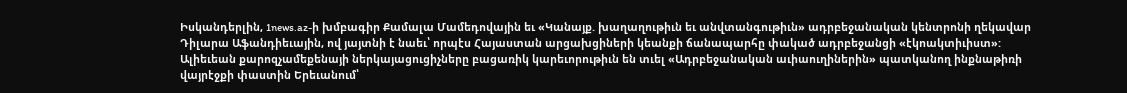Իսկանդերլին, 1news.az-ի խմբագիր Քամալա Մամեդովային եւ «Կանայք. խաղաղութիւն եւ անվտանգութիւն» ադրբեջանական կենտրոնի ղեկավար Դիլարա Աֆանդիեւային, ով յայտնի է նաեւ՝ որպէս Հայաստան արցախցիների կեանքի ճանապարհը փակած ադրբեջանցի «էկոակտիւիստ»:
Ալիեւեան քարոզչամեքենայի ներկայացուցիչները բացառիկ կարեւորութիւն են տւել «Ադրբեջանական աւիաուղիներին» պատկանող ինքնաթիռի վայրէջքի փաստին Երեւանում՝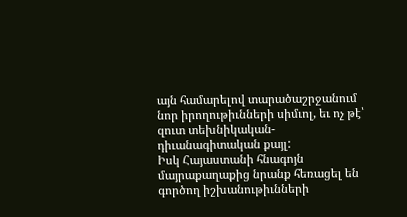այն համարելով տարածաշրջանում նոր իրողութիւնների սիմւոլ, եւ ոչ թէ՝ զուտ տեխնիկական-դիւանագիտական քայլ:
Իսկ Հայաստանի հնագոյն մայրաքաղաքից նրանք հեռացել են գործող իշխանութիւնների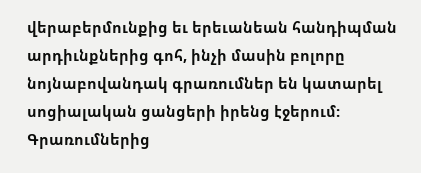վերաբերմունքից եւ երեւանեան հանդիպման արդիւնքներից գոհ, ինչի մասին բոլորը նոյնաբովանդակ գրառումներ են կատարել սոցիալական ցանցերի իրենց էջերում: Գրառումներից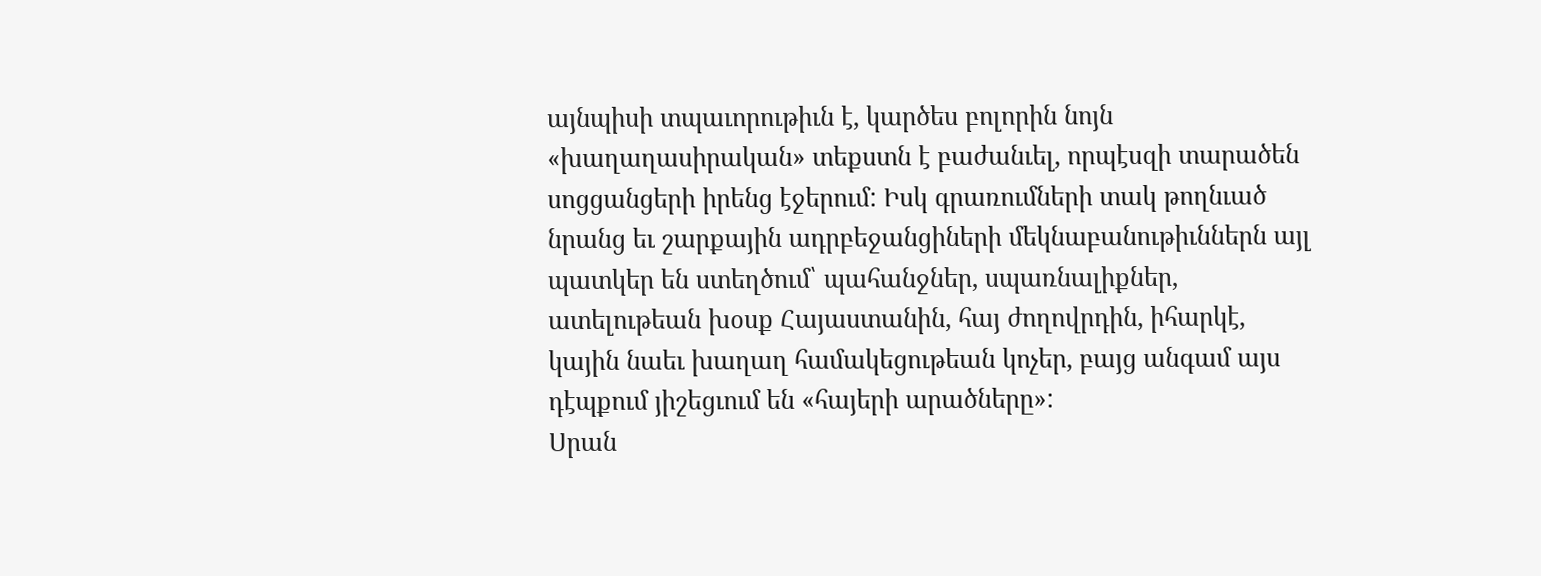այնպիսի տպաւորութիւն է, կարծես բոլորին նոյն «խաղաղասիրական» տեքստն է բաժանւել, որպէսզի տարածեն սոցցանցերի իրենց էջերում: Իսկ գրառումների տակ թողնւած նրանց եւ շարքային ադրբեջանցիների մեկնաբանութիւններն այլ պատկեր են ստեղծում՝ պահանջներ, սպառնալիքներ, ատելութեան խօսք Հայաստանին, հայ ժողովրդին, իհարկէ, կային նաեւ խաղաղ համակեցութեան կոչեր, բայց անգամ այս դէպքում յիշեցւում են «հայերի արածները»:
Սրան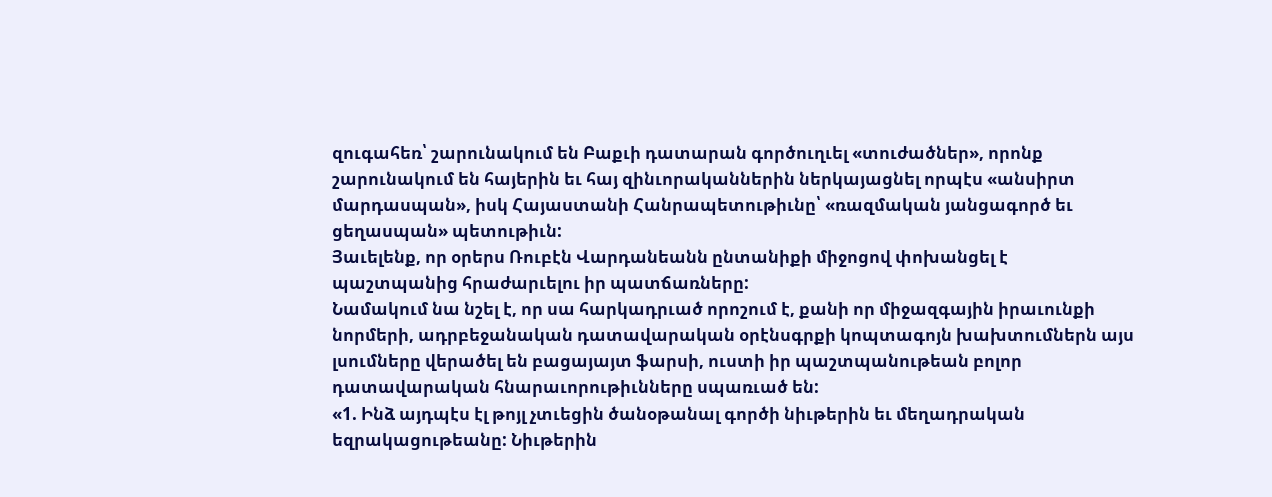զուգահեռ՝ շարունակում են Բաքւի դատարան գործուղւել «տուժածներ», որոնք շարունակում են հայերին եւ հայ զինւորականներին ներկայացնել որպէս «անսիրտ մարդասպան», իսկ Հայաստանի Հանրապետութիւնը՝ «ռազմական յանցագործ եւ ցեղասպան» պետութիւն:
Յաւելենք, որ օրերս Ռուբէն Վարդանեանն ընտանիքի միջոցով փոխանցել է պաշտպանից հրաժարւելու իր պատճառները:
Նամակում նա նշել է, որ սա հարկադրւած որոշում է, քանի որ միջազգային իրաւունքի նորմերի, ադրբեջանական դատավարական օրէնսգրքի կոպտագոյն խախտումներն այս լսումները վերածել են բացայայտ ֆարսի, ուստի իր պաշտպանութեան բոլոր դատավարական հնարաւորութիւնները սպառւած են:
«1. Ինձ այդպէս էլ թոյլ չտւեցին ծանօթանալ գործի նիւթերին եւ մեղադրական եզրակացութեանը: Նիւթերին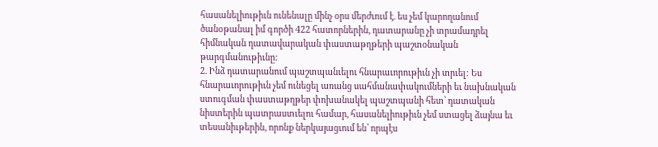հասանելիութիւն ունենալը մինչ օրս մերժւում է. ես չեմ կարողանում ծանօթանալ իմ գործի 422 հատորներին, դատարանը չի տրամադրել հիմնական դատավարական փաստաթղթերի պաշտօնական թարգմանութիւնը:
2. Ինձ դատարանում պաշտպանւելու հնարաւորութիւն չի տրւել: Ես հնարաւորութիւն չեմ ունեցել առանց սահմանափակումների եւ նախնական ստուգման փաստաթղթեր փոխանակել պաշտպանի հետ՝ դատական նիստերին պատրաստւելու համար, հասանելիութիւն չեմ ստացել ձայնա եւ տեսանիւթերին, որոնք ներկայացւում են՝ որպէս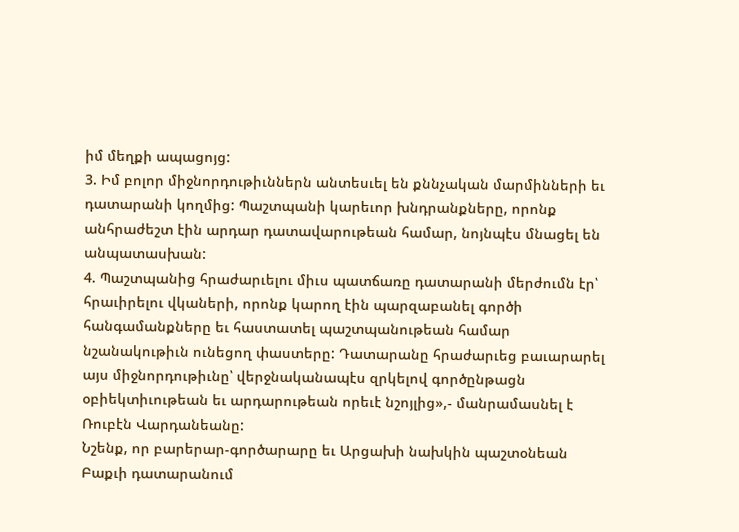իմ մեղքի ապացոյց:
3. Իմ բոլոր միջնորդութիւններն անտեսւել են քննչական մարմինների եւ դատարանի կողմից: Պաշտպանի կարեւոր խնդրանքները, որոնք անհրաժեշտ էին արդար դատավարութեան համար, նոյնպէս մնացել են անպատասխան:
4. Պաշտպանից հրաժարւելու միւս պատճառը դատարանի մերժումն էր՝ հրաւիրելու վկաների, որոնք կարող էին պարզաբանել գործի հանգամանքները եւ հաստատել պաշտպանութեան համար նշանակութիւն ունեցող փաստերը: Դատարանը հրաժարւեց բաւարարել այս միջնորդութիւնը՝ վերջնականապէս զրկելով գործընթացն օբիեկտիւութեան եւ արդարութեան որեւէ նշոյլից»,- մանրամասնել է Ռուբէն Վարդանեանը:
Նշենք, որ բարերար-գործարարը եւ Արցախի նախկին պաշտօնեան Բաքւի դատարանում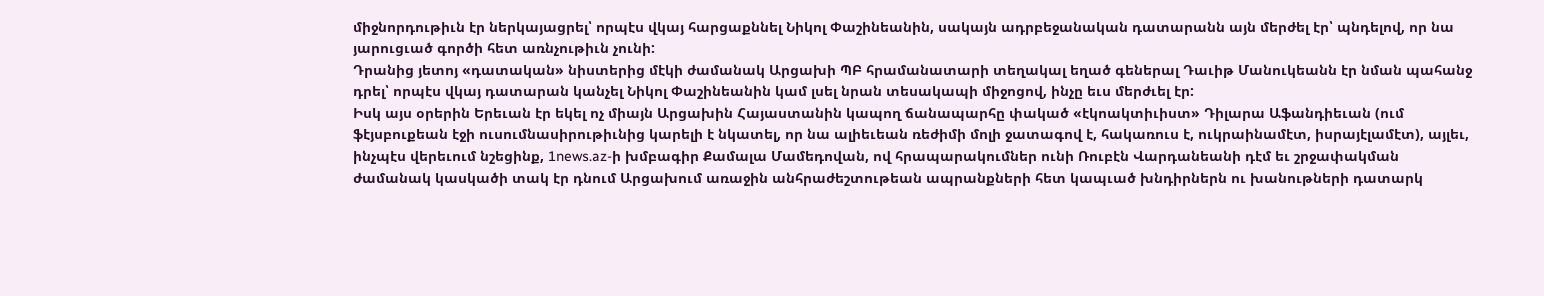միջնորդութիւն էր ներկայացրել՝ որպէս վկայ հարցաքննել Նիկոլ Փաշինեանին, սակայն ադրբեջանական դատարանն այն մերժել էր՝ պնդելով, որ նա յարուցւած գործի հետ առնչութիւն չունի:
Դրանից յետոյ «դատական» նիստերից մէկի ժամանակ Արցախի ՊԲ հրամանատարի տեղակալ եղած գեներալ Դաւիթ Մանուկեանն էր նման պահանջ դրել՝ որպէս վկայ դատարան կանչել Նիկոլ Փաշինեանին կամ լսել նրան տեսակապի միջոցով, ինչը եւս մերժւել էր:
Իսկ այս օրերին Երեւան էր եկել ոչ միայն Արցախին Հայաստանին կապող ճանապարհը փակած «էկոակտիւիստ» Դիլարա Աֆանդիեւան (ում ֆէյսբուքեան էջի ուսումնասիրութիւնից կարելի է նկատել, որ նա ալիեւեան ռեժիմի մոլի ջատագով է, հակառուս է, ուկրաինամէտ, իսրայէլամէտ), այլեւ, ինչպէս վերեւում նշեցինք, 1news.az-ի խմբագիր Քամալա Մամեդովան, ով հրապարակումներ ունի Ռուբէն Վարդանեանի դէմ եւ շրջափակման ժամանակ կասկածի տակ էր դնում Արցախում առաջին անհրաժեշտութեան ապրանքների հետ կապւած խնդիրներն ու խանութների դատարկ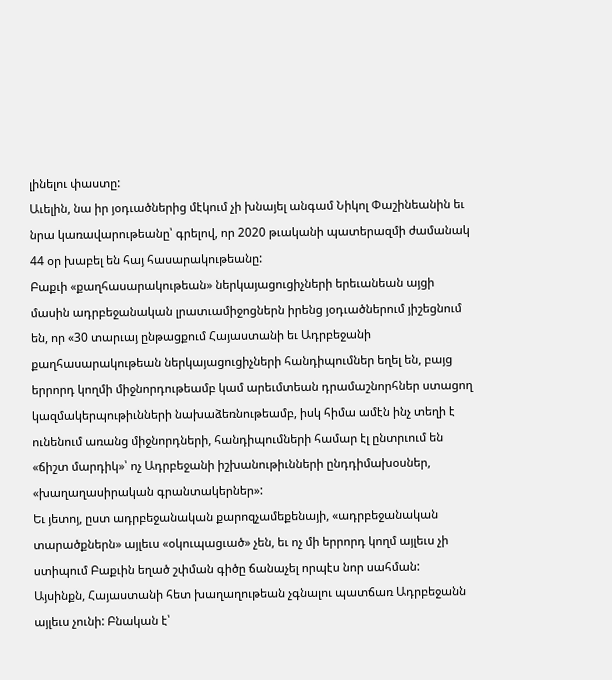լինելու փաստը:
Աւելին, նա իր յօդւածներից մէկում չի խնայել անգամ Նիկոլ Փաշինեանին եւ նրա կառավարութեանը՝ գրելով, որ 2020 թւականի պատերազմի ժամանակ 44 օր խաբել են հայ հասարակութեանը:
Բաքւի «քաղհասարակութեան» ներկայացուցիչների երեւանեան այցի մասին ադրբեջանական լրատւամիջոցներն իրենց յօդւածներում յիշեցնում են, որ «30 տարւայ ընթացքում Հայաստանի եւ Ադրբեջանի քաղհասարակութեան ներկայացուցիչների հանդիպումներ եղել են, բայց երրորդ կողմի միջնորդութեամբ կամ արեւմտեան դրամաշնորհներ ստացող կազմակերպութիւնների նախաձեռնութեամբ, իսկ հիմա ամէն ինչ տեղի է ունենում առանց միջնորդների, հանդիպումների համար էլ ընտրւում են «ճիշտ մարդիկ»՝ ոչ Ադրբեջանի իշխանութիւնների ընդդիմախօսներ, «խաղաղասիրական գրանտակերներ»:
Եւ յետոյ, ըստ ադրբեջանական քարոզչամեքենայի, «ադրբեջանական տարածքներն» այլեւս «օկուպացւած» չեն, եւ ոչ մի երրորդ կողմ այլեւս չի ստիպում Բաքւին եղած շփման գիծը ճանաչել որպէս նոր սահման:
Այսինքն, Հայաստանի հետ խաղաղութեան չգնալու պատճառ Ադրբեջանն այլեւս չունի: Բնական է՝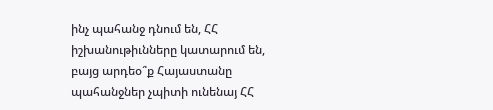ինչ պահանջ դնում են, ՀՀ իշխանութիւնները կատարում են, բայց արդեօ՞ք Հայաստանը պահանջներ չպիտի ունենայ ՀՀ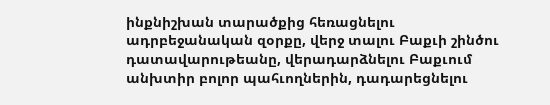ինքնիշխան տարածքից հեռացնելու ադրբեջանական զօրքը, վերջ տալու Բաքւի շինծու դատավարութեանը, վերադարձնելու Բաքւում անխտիր բոլոր պահւողներին, դադարեցնելու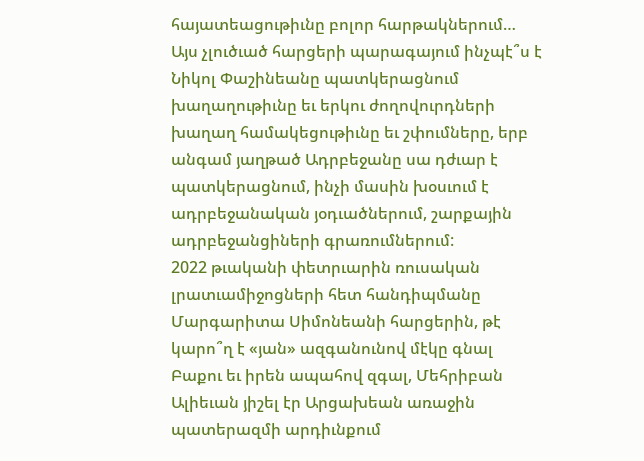հայատեացութիւնը բոլոր հարթակներում…
Այս չլուծւած հարցերի պարագայում ինչպէ՞ս է Նիկոլ Փաշինեանը պատկերացնում խաղաղութիւնը եւ երկու ժողովուրդների խաղաղ համակեցութիւնը եւ շփումները, երբ անգամ յաղթած Ադրբեջանը սա դժւար է պատկերացնում, ինչի մասին խօսւում է ադրբեջանական յօդւածներում, շարքային ադրբեջանցիների գրառումներում:
2022 թւականի փետրւարին ռուսական լրատւամիջոցների հետ հանդիպմանը Մարգարիտա Սիմոնեանի հարցերին, թէ կարո՞ղ է «յան» ազգանունով մէկը գնալ Բաքու եւ իրեն ապահով զգալ, Մեհրիբան Ալիեւան յիշել էր Արցախեան առաջին պատերազմի արդիւնքում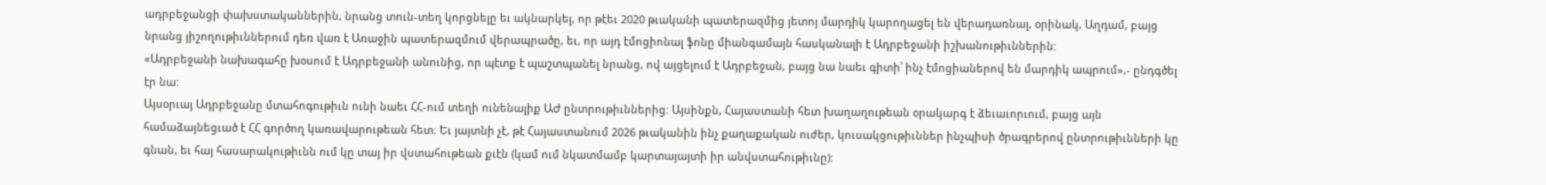ադրբեջանցի փախստականներին, նրանց տուն-տեղ կորցնելը եւ ակնարկել, որ թէեւ 2020 թւականի պատերազմից յետոյ մարդիկ կարողացել են վերադառնալ, օրինակ, Աղդամ, բայց նրանց յիշողութիւններում դեռ վառ է Առաջին պատերազմում վերապրածը, եւ, որ այդ էմոցիոնալ ֆոնը միանգամայն հասկանալի է Ադրբեջանի իշխանութիւններին:
«Ադրբեջանի նախագահը խօսում է Ադրբեջանի անունից, որ պէտք է պաշտպանել նրանց, ով այցելում է Ադրբեջան, բայց նա նաեւ գիտի՝ ինչ էմոցիաներով են մարդիկ ապրում»,- ընդգծել էր նա:
Այսօրւայ Ադրբեջանը մտահոգութիւն ունի նաեւ ՀՀ-ում տեղի ունենալիք ԱԺ ընտրութիւններից: Այսինքն, Հայաստանի հետ խաղաղութեան օրակարգ է ձեւաւորւում, բայց այն համաձայնեցւած է ՀՀ գործող կառավարութեան հետ։ Եւ յայտնի չէ, թէ Հայաստանում 2026 թւականին ինչ քաղաքական ուժեր, կուսակցութիւններ ինչպիսի ծրագրերով ընտրութիւնների կը գնան, եւ հայ հասարակութիւնն ում կը տայ իր վստահութեան քւէն (կամ ում նկատմամբ կարտայայտի իր անվստահութիւնը):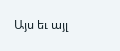Այս եւ այլ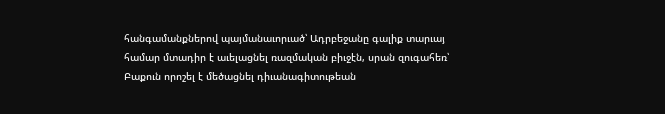հանգամանքներով պայմանաւորւած՝ Ադրբեջանը գալիք տարւայ համար մտադիր է աւելացնել ռազմական բիւջէն, սրան զուգահեռ՝ Բաքուն որոշել է մեծացնել դիւանագիտութեան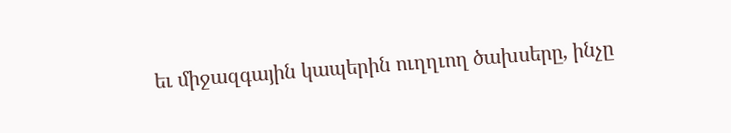եւ միջազգային կապերին ուղղւող ծախսերը, ինչը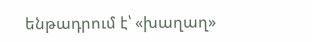ենթադրում է՝ «խաղաղ»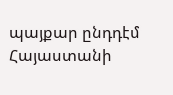պայքար ընդդէմ Հայաստանի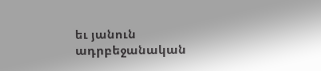եւ յանուն ադրբեջանական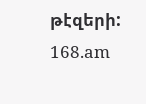թէզերի:
168.am